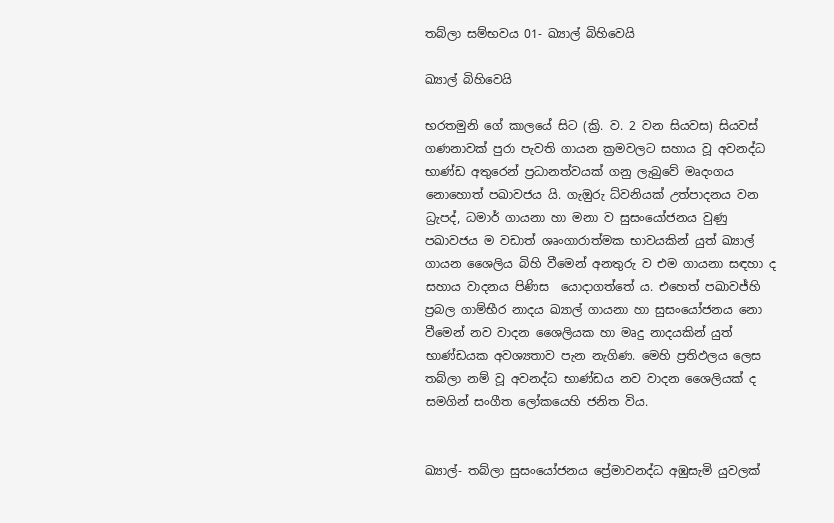තබ්ලා සම්භවය 01- ඛ්‍යාල් බිහිවෙයි

ඛ්‍යාල් බිහිවෙයි

භරතමුනි ගේ කාලයේ සිට (ක්‍රි. ව. 2 වන සියවස) සියවස් ගණනාවක් පුරා පැවති ගායන ක්‍රමවලට සහාය වූ අවනද්ධ භාණ්ඩ අතුරෙන් ප්‍රධානත්වයක් ගනු ලැබුවේ මෘදංගය නොහොත් පඛාවජය යි. ගැඔුරු ධ්වනියක් උත්පාදනය වන ධ්‍රැපද්, ධමාර් ගායනා හා මනා ව සුසංයෝජනය වුණු පඛාවජය ම වඩාත් ශෘංගාරාත්මක භාවයකින් යුත් ඛ්‍යාල් ගායන ශෛලිය බිහි වීමෙන් අනතුරු ව එම ගායනා සඳහා ද සහාය වාදනය පිණිස  යොදාගත්තේ ය. එහෙත් පඛාවජ්හි ප්‍රබල ගාම්භීර නාදය ඛ්‍යාල් ගායනා හා සුසංයෝජනය නො වීමෙන් නව වාදන ශෛලියක හා මෘදු නාදයකින් යුත් භාණ්ඩයක අවශ්‍යතාව පැන නැගිණ. මෙහි ප්‍රතිඵලය ලෙස තබ්ලා නම් වූ අවනද්ධ භාණ්ඩය නව වාදන ශෛලියක් ද සමගින් සංගීත ලෝකයෙහි ජනිත විය.


ඛ්‍යාල්- තබ්ලා සුසංයෝජනය ප්‍රේමාවනද්ධ අඹුසැමි යුවලක්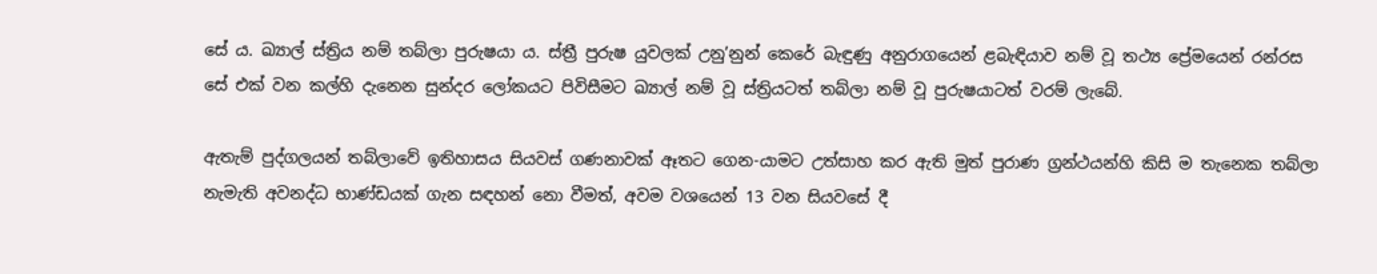සේ ය. ඛ්‍යාල් ස්ත්‍රිය නම් තබ්ලා පුරුෂයා ය. ස්ත්‍රී පුරුෂ යුවලක් උනු’නුන් කෙරේ බැඳුණු අනුරාගයෙන් ළබැඳියාව නම් වූ තථ්‍ය ප්‍රේමයෙන් රන්රස සේ එක් වන කල්හි දැනෙන සුන්දර ලෝකයට පිවිසීමට ඛ්‍යාල් නම් වූ ස්ත්‍රියටත් තබ්ලා නම් වූ පුරුෂයාටත් වරම් ලැබේ.

ඇතැම් පුද්ගලයන් තබ්ලාවේ ඉතිහාසය සියවස් ගණනාවක් ඈතට ගෙන-යාමට උත්සාහ කර ඇති මුත් පුරාණ ග්‍රන්ථයන්හි කිසි ම තැනෙක තබ්ලා නැමැති අවනද්ධ භාණ්ඩයක් ගැන සඳහන් නො වීමත්, අවම වශයෙන් 13 වන සියවසේ දී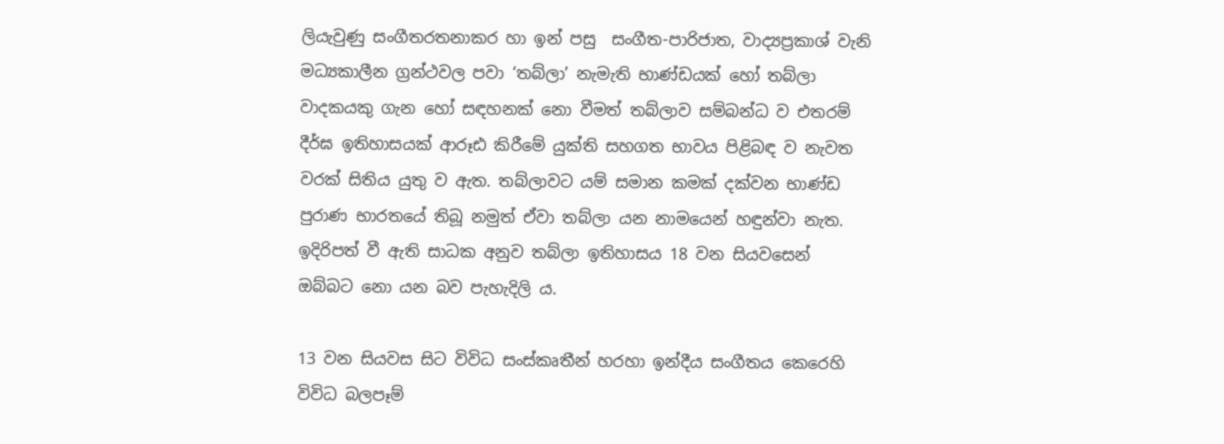ලියැවුණු සංගීතරතනාකර හා ඉන් පසු  සංගීත-පාරිජාත, වාද්‍යප්‍රකාශ් වැනි මධ්‍යකාලීන ග්‍රන්ථවල පවා ‘තබ්ලා’ නැමැති භාණ්ඩයක් හෝ තබ්ලා වාදකයකු ගැන හෝ සඳහනක් නො වීමත් තබ්ලාව සම්බන්ධ ව එතරම් දීර්ඝ ඉතිහාසයක් ආරූඪ කිරීමේ යුක්ති සහගත භාවය පිළිබඳ ව නැවත වරක් සිතිය යුතු ව ඇත. තබ්ලාවට යම් සමාන කමක් දක්වන භාණ්ඩ පුරාණ භාරතයේ තිබූ නමුත් ඒවා තබ්ලා යන නාමයෙන් හඳුන්වා නැත. ඉදිරිපත් වී ඇති සාධක අනුව තබ්ලා ඉතිහාසය 18 වන සියවසෙන් ඔබ්බට නො යන බව පැහැදිලි ය.

13 වන සියවස සිට විවිධ සංස්කෘතීන් හරහා ඉන්දීය සංගීතය කෙරෙහි විවිධ බලපෑම්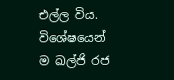එල්ල විය. විශේෂයෙන් ම ඛල්ජි රජ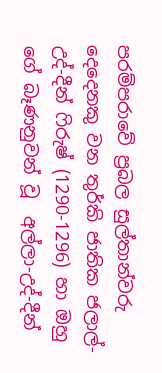පරම්පරාවේ ප්‍රබල සුල්තාන්වරු දෙදෙනකු වන තුර්කි ජාතික ජලාල්-උද්-දීන් ෆිරුෂ් (1290-1296) හා ඔහු ගේ බෑණනුවන් වූ  අල්ලා-උද්-දීන්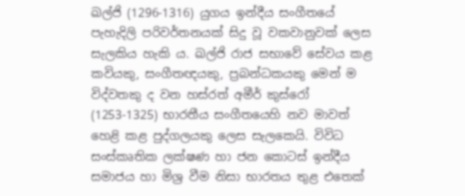ඛල්ජි (1296-1316) යුගය ඉන්දීය සංගීතයේ පැහැදිලි පරිවර්තනයක් සිදු වූ වකවානුවක් ලෙස සැලකිය හැකි ය. ඛල්ජි රාජ සභාවේ සේවය කළ කවියකු, සංගීතඥයකු, ප්‍රබන්ධකයකු මෙන් ම විද්වතකු ද වන හස්රත් අමීර් කුස්රෝ (1253-1325) භාරතීය සංගීතයෙහි නව මාවත් හෙළි කළ පුද්ගලයකු ලෙස සැලකෙයි. විවිධ සංස්කෘතික ලක්ෂණ හා ජන කොටස් ඉන්දීය සමාජය හා මිශ්‍ර වීම නිසා භාරතය තුළ එතෙක්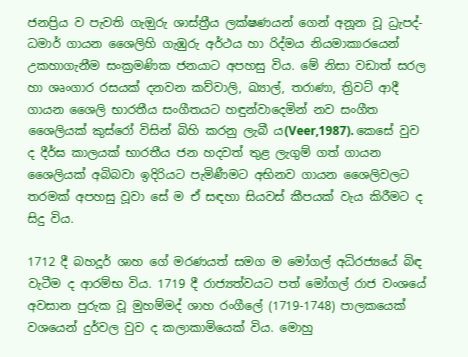ජනප්‍රිය ව පැවති ගැඔුරු ශාස්ත්‍රීය ලක්ෂණයන් ගෙන් අනූන වූ ධ්‍රැපද්-ධමාර් ගායන ශෛලිහි ගැඹුරු අර්ථය හා රිද්මය නියමාකාරයෙන් උකහාගැනීම සංක්‍රමණික ජනයාට අපහසු විය. මේ නිසා වඩාත් සරල හා ශෘංගාර රසයක් දනවන කව්වාලි, ඛ්‍යාල්, තරාණා, ත්‍රිවට් ආදී ගායන ශෛලි භාරතීය සංගීතයට හඳුන්වාදෙමින් නව සංගීත ශෛලියක් කුස්රෝ විසින් බිහි කරනු ලැබී ය(Veer,1987). කෙසේ වුව ද දීර්ඝ කාලයක් භාරතීය ජන හදවත් තුළ ලැගුම් ගත් ගායන ශෛලියක් අබිබවා ඉදිරියට පැමිණීමට අභිනව ගායන ශෛලිවලට තරමක් අපහසු වූවා සේ ම ඒ සඳහා සියවස් කීපයක් වැය කිරීමට ද සිදු විය.

1712 දී බහදූර් ශාහ ගේ මරණයත් සමග ම මෝගල් අධිරජ්‍යයේ බිඳ වැටීම ද ආරම්භ විය. 1719 දී රාජ්‍යත්වයට පත් මෝගල් රාජ වංශයේ අවසාන පුරුක වූ මුහම්මද් ශාහ රංගීලේ (1719-1748) පාලකයෙක් වශයෙන් දුර්වල වුව ද කලාකාමියෙක් විය. මොහු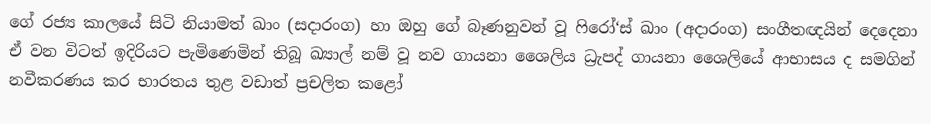ගේ රජ්‍ය කාලයේ සිටි නියාමත් ඛාං (සදාරංග) හා ඔහු ගේ බෑණනුවන් වූ ෆිරෝ‘ස් ඛාං (අදාරංග) සංගීතඥයින් දෙදෙනා ඒ වන විටත් ඉදිරියට පැමිණෙමින් තිබූ ඛ්‍යාල් නම් වූ නව ගායනා ශෛලිය ධ්‍රැපද් ගායනා ශෛලියේ ආභාසය ද සමගින්  නවීකරණය කර භාරතය තුළ වඩාත් ප්‍රචලිත කළෝ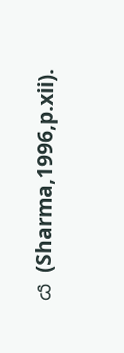ය (Sharma,1996,p.xii).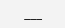___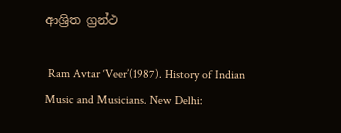ආශ්‍රිත ග්‍රන්ථ

 Ram Avtar ‘Veer’(1987). History of Indian Music and Musicians. New Delhi: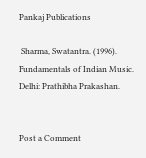Pankaj Publications

 Sharma, Swatantra. (1996). Fundamentals of Indian Music. Delhi: Prathibha Prakashan.


Post a Comment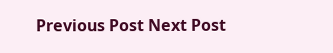Previous Post Next Post